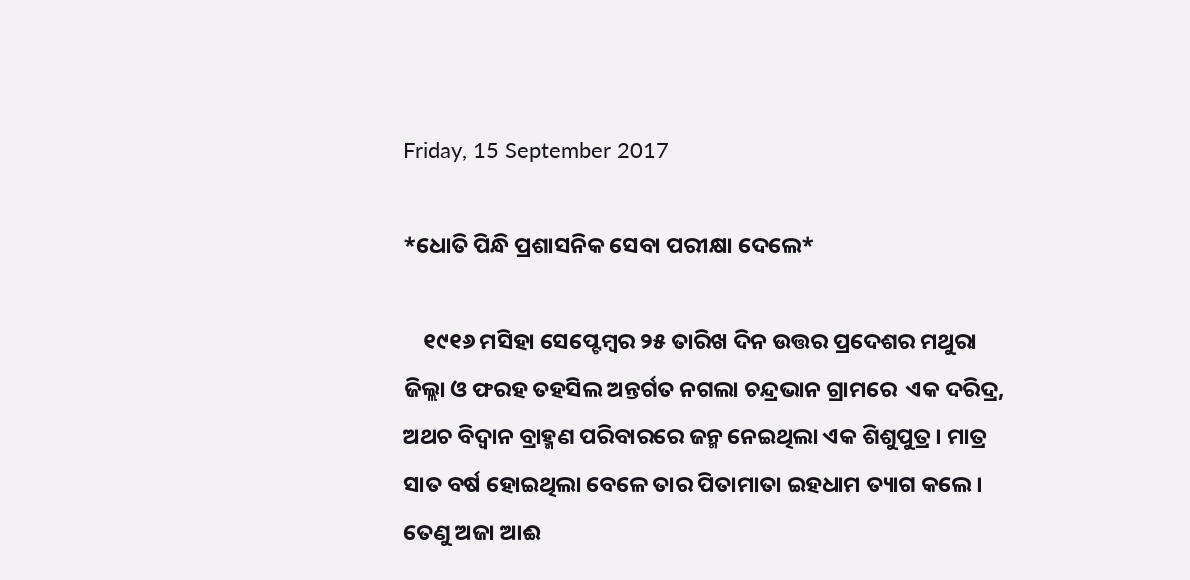Friday, 15 September 2017

*ଧୋତି ପିନ୍ଧି ପ୍ରଶାସନିକ ସେବା ପରୀକ୍ଷା ଦେଲେ*

    ୧୯୧୬ ମସିହା ସେପ୍ଟେମ୍ବର ୨୫ ତାରିଖ ଦିନ ଉତ୍ତର ପ୍ରଦେଶର ମଥୁରା ଜିଲ୍ଲା ଓ ଫରହ ତହସିଲ ଅନ୍ତର୍ଗତ ନଗଲା ଚନ୍ଦ୍ରଭାନ ଗ୍ରାମରେ  ଏକ ଦରିଦ୍ର, ଅଥଚ ବିଦ୍ୱାନ ବ୍ରାହ୍ମଣ ପରିବାରରେ ଜନ୍ମ ନେଇଥିଲା ଏକ ଶିଶୁପୁତ୍ର। ମାତ୍ର ସାତ ବର୍ଷ ହୋଇଥିଲା ବେଳେ ତାର ପିତାମାତା ଇହଧାମ ତ୍ୟାଗ କଲେ । ତେଣୁ ଅଜା ଆଈ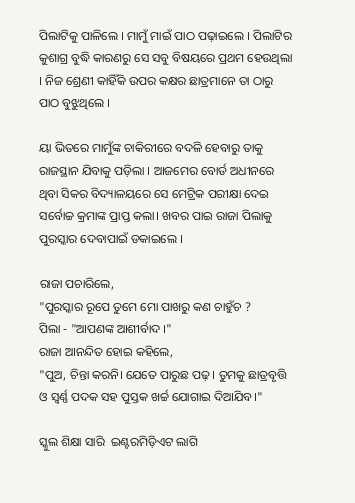ପିଲାଟିକୁ ପାଳିଲେ । ମାମୁଁ ମାଇଁ ପାଠ ପଢ଼ାଇଲେ । ପିଲାଟିର କୁଶାଗ୍ର ବୁଦ୍ଧି କାରଣରୁ ସେ ସବୁ ବିଷୟରେ ପ୍ରଥମ ହେଉଥିଲା । ନିଜ ଶ୍ରେଣୀ କାହିଁକି ଉପର କକ୍ଷର ଛାତ୍ରମାନେ ତା ଠାରୁ ପାଠ ବୁଝୁଥିଲେ ।

ୟା ଭିତରେ ମାମୁଁଙ୍କ ଚାକିରୀରେ ବଦଳି ହେବାରୁ ତାକୁ ରାଜସ୍ଥାନ ଯିବାକୁ ପଡ଼ିଲା । ଆଜମେର ବୋର୍ଡ ଅଧୀନରେ ଥିବା ସିକର ବିଦ୍ୟାଳୟରେ ସେ ମେଟ୍ରିକ ପରୀକ୍ଷା ଦେଇ ସର୍ବୋଚ୍ଚ କ୍ରମାଙ୍କ ପ୍ରାପ୍ତ କଲା। ଖବର ପାଇ ରାଜା ପିଲାକୁ ପୁରସ୍କାର ଦେବାପାଇଁ ଡକାଇଲେ ।

ରାଜା ପଚାରିଲେ,
"ପୁରସ୍କାର ରୂପେ ତୁମେ ମୋ ପାଖରୁ କଣ ଚାହୁଁଚ ?
ପିଲା - "ଆପଣଙ୍କ ଆଶୀର୍ବାଦ ।"
ରାଜା ଆନନ୍ଦିତ ହୋଇ କହିଲେ,
"ପୁଅ, ଚିନ୍ତା କରନି। ଯେତେ ପାରୁଛ ପଢ଼ । ତୁମକୁ ଛାତ୍ରବୃତ୍ତି ଓ ସ୍ୱର୍ଣ୍ଣ ପଦକ ସହ ପୁସ୍ତକ ଖର୍ଚ୍ଚ ଯୋଗାଇ ଦିଆଯିବ।"

ସ୍କୁଲ ଶିକ୍ଷା ସାରି  ଇଣ୍ଟରମିଡ଼ିଏଟ ଲାଗି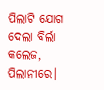ପିଲାଟି ଯୋଗ ଦେଲା ବିର୍ଲା କଲେଜ, ପିଲାନୀରେ।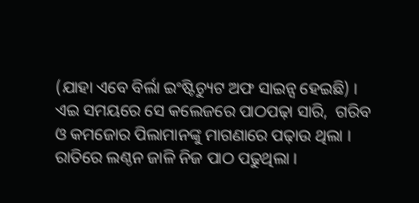(ଯାହା ଏବେ ବିର୍ଲା ଇଂଷ୍ଟିଚ୍ୟୁଟ ଅଫ ସାଇନ୍ସ ହେଇଛି) । ଏଇ ସମୟରେ ସେ କଲେଜରେ ପାଠପଢ଼ା ସାରି,  ଗରିବ ଓ କମଜୋର ପିଲାମାନଙ୍କୁ ମାଗଣାରେ ପଢ଼ାଉ ଥିଲା ।  ରାତିରେ ଲଣ୍ଠନ ଜାଳି ନିଜ ପାଠ ପଢୁଥିଲା ।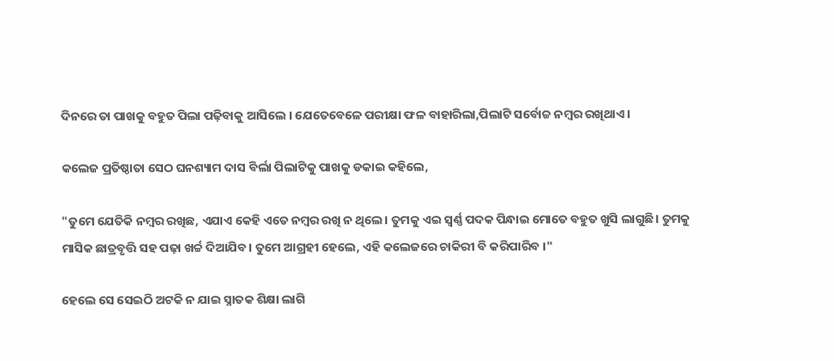ଦିନରେ ତା ପାଖକୁ ବହୁତ ପିଲା ପଢ଼ିବାକୁ ଆସିଲେ । ଯେତେବେଳେ ପରୀକ୍ଷା ଫଳ ବାହାରିଲା,ପିଲାଟି ସର୍ବୋଚ୍ଚ ନମ୍ବର ରଖିଥାଏ ।

କଲେଜ ପ୍ରତିଷ୍ଠାତା ସେଠ ଘନଶ୍ୟାମ ଦାସ ବିର୍ଲା ପିଲାଟିକୁ ପାଖକୁ ଡକାଇ କହିଲେ,

"ତୁମେ ଯେତିକି ନମ୍ବର ରଖିଛ, ଏଯାଏ କେହି ଏତେ ନମ୍ବର ରଖି ନ ଥିଲେ। ତୁମକୁ ଏଇ ସ୍ୱର୍ଣ୍ଣ ପଦକ ପିନ୍ଧାଇ ମୋତେ ବହୁତ ଖୁସି ଲାଗୁଛି। ତୁମକୁ ମାସିକ ଛାତ୍ରବୃତ୍ତି ସହ ପଢ଼ା ଖର୍ଚ୍ଚ ଦିଆଯିବ। ତୁମେ ଆଗ୍ରହୀ ହେଲେ, ଏହି କଲେଜରେ ଚାକିରୀ ବି କରିପାରିବ ।"

ହେଲେ ସେ ସେଇଠି ଅଟକି ନ ଯାଇ ସ୍ନାତକ ଶିକ୍ଷା ଲାଗି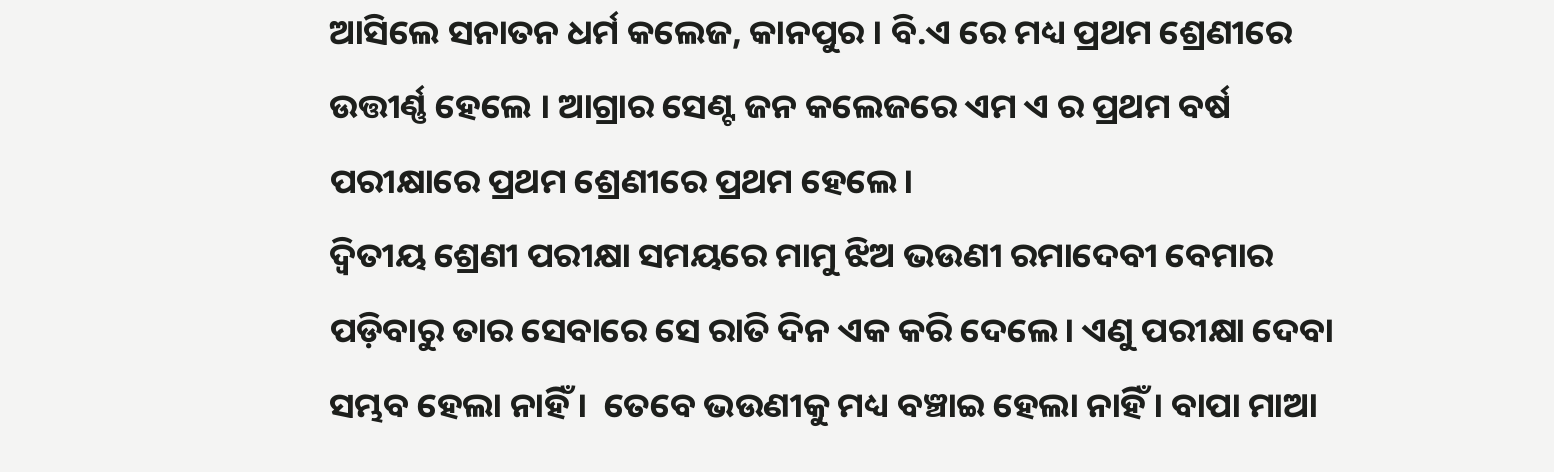ଆସିଲେ ସନାତନ ଧର୍ମ କଲେଜ, କାନପୁର । ବି.ଏ ରେ ମଧ୍ୟ ପ୍ରଥମ ଶ୍ରେଣୀରେ ଉତ୍ତୀର୍ଣ୍ଣ ହେଲେ । ଆଗ୍ରାର ସେଣ୍ଟ ଜନ କଲେଜରେ ଏମ ଏ ର ପ୍ରଥମ ବର୍ଷ ପରୀକ୍ଷାରେ ପ୍ରଥମ ଶ୍ରେଣୀରେ ପ୍ରଥମ ହେଲେ।
ଦ୍ଵିତୀୟ ଶ୍ରେଣୀ ପରୀକ୍ଷା ସମୟରେ ମାମୁ ଝିଅ ଭଉଣୀ ରମାଦେବୀ ବେମାର ପଡ଼ିବାରୁ ତାର ସେବାରେ ସେ ରାତି ଦିନ ଏକ କରି ଦେଲେ। ଏଣୁ ପରୀକ୍ଷା ଦେବା ସମ୍ଭବ ହେଲା ନାହିଁ ।  ତେବେ ଭଉଣୀକୁ ମଧ୍ୟ ବଞ୍ଚାଇ ହେଲା ନାହିଁ। ବାପା ମାଆ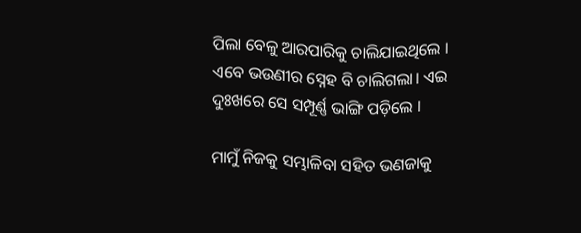ପିଲା ବେଳୁ ଆରପାରିକୁ ଚାଲିଯାଇଥିଲେ । ଏବେ ଭଉଣୀର ସ୍ନେହ ବି ଚାଲିଗଲା। ଏଇ ଦୁଃଖରେ ସେ ସମ୍ପୂର୍ଣ୍ଣ ଭାଙ୍ଗି ପଡ଼ିଲେ ।

ମାମୁଁ ନିଜକୁ ସମ୍ଭାଳିବା ସହିତ ଭଣଜାକୁ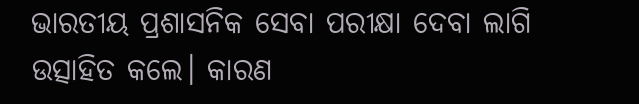ଭାରତୀୟ ପ୍ରଶାସନିକ ସେବା ପରୀକ୍ଷା ଦେବା ଲାଗି ଉତ୍ସାହିତ କଲେ। କାରଣ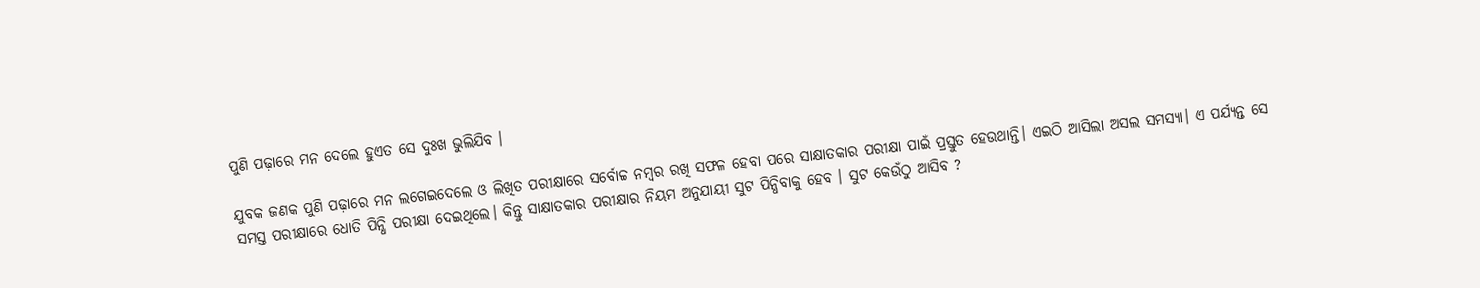ପୁଣି ପଢ଼ାରେ ମନ ଦେଲେ ହୁଏତ ସେ ଦୁଃଖ ଭୁଲିଯିବ ।

ଯୁବକ ଜଣକ ପୁଣି ପଢ଼ାରେ ମନ ଲଗେଇଦେଲେ ଓ ଲିଖିତ ପରୀକ୍ଷାରେ ସର୍ବୋଚ୍ଚ ନମ୍ବର ରଖି ସଫଳ ହେବା ପରେ ସାକ୍ଷାତକାର ପରୀକ୍ଷା ପାଇଁ ପ୍ରସ୍ତୁତ ହେଉଥାନ୍ତି। ଏଇଠି ଆସିଲା ଅସଲ ସମସ୍ୟା। ଏ ପର୍ଯ୍ୟନ୍ତ ସେ ସମସ୍ତ ପରୀକ୍ଷାରେ ଧୋତି ପିନ୍ଧି ପରୀକ୍ଷା ଦେଇଥିଲେ। କିନ୍ତୁ ସାକ୍ଷାତକାର ପରୀକ୍ଷାର ନିୟମ ଅନୁଯାୟୀ ସୁଟ ପିନ୍ଧିବାକୁ ହେବ । ସୁଟ କେଉଁଠୁ ଆସିବ ?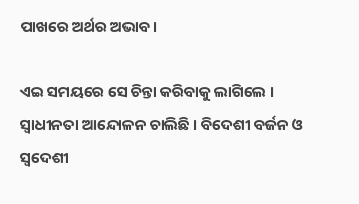ପାଖରେ ଅର୍ଥର ଅଭାବ।

ଏଇ ସମୟରେ ସେ ଚିନ୍ତା କରିବାକୁ ଲାଗିଲେ ।
ସ୍ୱାଧୀନତା ଆନ୍ଦୋଳନ ଚାଲିଛି । ବିଦେଶୀ ବର୍ଜନ ଓ ସ୍ୱଦେଶୀ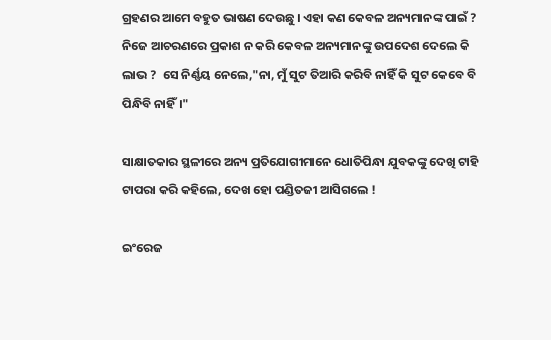ଗ୍ରହଣର ଆମେ ବହୁତ ଭାଷଣ ଦେଉଛୁ । ଏହା କଣ କେବଳ ଅନ୍ୟମାନଙ୍କ ପାଇଁ ? ନିଜେ ଆଚରଣରେ ପ୍ରକାଶ ନ କରି କେବଳ ଅନ୍ୟମାନଙ୍କୁ ଉପଦେଶ ଦେଲେ କି ଲାଭ ?  ସେ ନିର୍ଣ୍ଣୟ ନେଲେ,"ନା, ମୁଁ ସୁଟ ତିଆରି କରିବି ନାହିଁ କି ସୁଟ କେବେ ବି ପିନ୍ଧିବି ନାହିଁ।"

ସାକ୍ଷାତକାର ସ୍ଥଳୀରେ ଅନ୍ୟ ପ୍ରତିଯୋଗୀମାନେ ଧୋତିପିନ୍ଧା ଯୁବକଙ୍କୁ ଦେଖି ଟାହି ଟାପରା କରି କହିଲେ, ଦେଖ ହୋ ପଣ୍ଡିତଜୀ ଆସିଗଲେ !

ଇଂରେଜ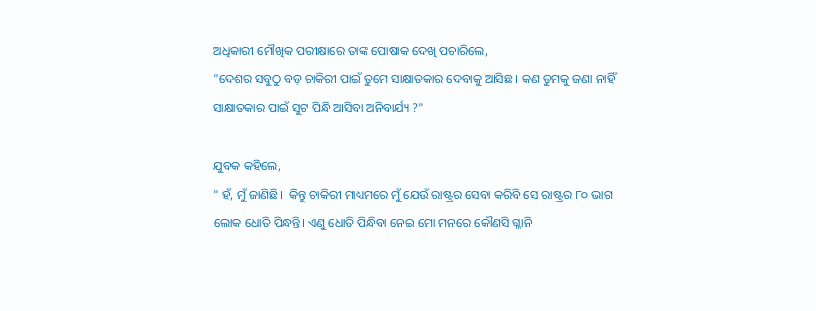ଅଧିକାରୀ ମୌଖିକ ପରୀକ୍ଷାରେ ତାଙ୍କ ପୋଷାକ ଦେଖି ପଚାରିଲେ,
"ଦେଶର ସବୁଠୁ ବଡ଼ ଚାକିରୀ ପାଇଁ ତୁମେ ସାକ୍ଷାତକାର ଦେବାକୁ ଆସିଛ । କଣ ତୁମକୁ ଜଣା ନାହିଁ ସାକ୍ଷାତକାର ପାଇଁ ସୁଟ ପିନ୍ଧି ଆସିବା ଅନିବାର୍ଯ୍ୟ ?"

ଯୁବକ କହିଲେ,
" ହଁ, ମୁଁ ଜାଣିଛି।  କିନ୍ତୁ ଚାକିରୀ ମାଧ୍ୟମରେ ମୁଁ ଯେଉଁ ରାଷ୍ଟ୍ରର ସେବା କରିବି ସେ ରାଷ୍ଟ୍ରର ୮୦ ଭାଗ ଲୋକ ଧୋତି ପିନ୍ଧନ୍ତି। ଏଣୁ ଧୋତି ପିନ୍ଧିବା ନେଇ ମୋ ମନରେ କୌଣସି ଗ୍ଳାନି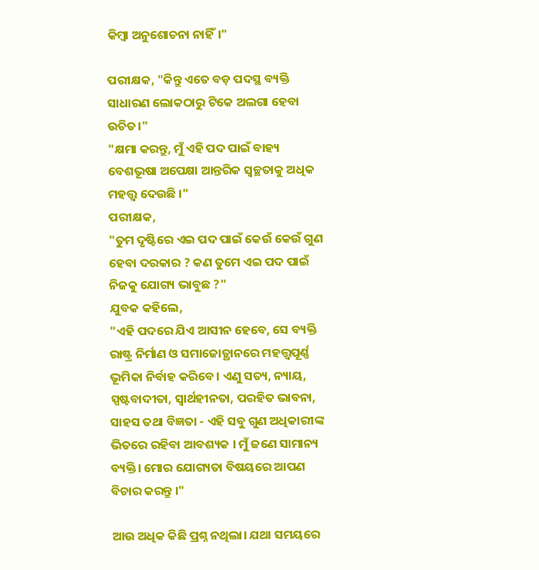କିମ୍ବା ଅନୁଶୋଚନା ନାହିଁ।"

ପରୀକ୍ଷକ, "କିନ୍ତୁ ଏତେ ବଡ଼ ପଦସ୍ଥ ବ୍ୟକ୍ତି ସାଧାରଣ ଲୋକଠାରୁ ଟିକେ ଅଲଗା ହେବା ଉଚିତ।"
"କ୍ଷମା କରନ୍ତୁ, ମୁଁ ଏହି ପଦ ପାଇଁ ବାହ୍ୟ ବେଶଭୂଷା ଅପେକ୍ଷା ଆନ୍ତରିକ ସ୍ବଚ୍ଛତାକୁ ଅଧିକ ମହତ୍ତ୍ଵ ଦେଉଛି ।"
ପରୀକ୍ଷକ,
"ତୁମ ଦୃଷ୍ଟିରେ ଏଇ ପଦ ପାଇଁ କେଉଁ କେଉଁ ଗୁଣ ହେବା ଦରକାର ? କଣ ତୁମେ ଏଇ ପଦ ପାଇଁ ନିଜକୁ ଯୋଗ୍ୟ ଭାବୁଛ ?"
ଯୁବକ କହିଲେ,
"ଏହି ପଦରେ ଯିଏ ଆସୀନ ହେବେ, ସେ ବ୍ୟକ୍ତି ରାଷ୍ଟ୍ର ନିର୍ମାଣ ଓ ସମାଜୋତ୍ଥାନରେ ମହତ୍ତ୍ୱପୂର୍ଣ୍ଣ ଭୂମିକା ନିର୍ବାହ କରିବେ। ଏଣୁ ସତ୍ୟ, ନ୍ୟାୟ, ସ୍ପଷ୍ଟବାଦୀତା, ସ୍ୱାର୍ଥହୀନତା, ପରହିତ ଭାବନା, ସାହସ ତଥା ବିଜ୍ଞତା - ଏହି ସବୁ ଗୁଣ ଅଧିକାରୀଙ୍କ ଭିତରେ ରହିବା ଆବଶ୍ୟକ । ମୁଁ ଜଣେ ସାମାନ୍ୟ ବ୍ୟକ୍ତି। ମୋର ଯୋଗ୍ୟତା ବିଷୟରେ ଆପଣ ବିଚାର କରନ୍ତୁ ।"

ଆଉ ଅଧିକ କିଛି ପ୍ରଶ୍ନ ନଥିଲା। ଯଥା ସମୟରେ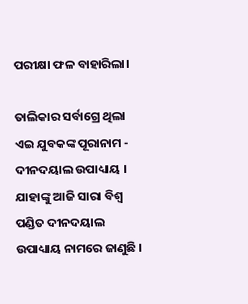ପରୀକ୍ଷା ଫଳ ବାହାରିଲା।

ତାଲିକାର ସର୍ବାଗ୍ରେ ଥିଲା ଏଇ ଯୁବକଙ୍କ ପୂରାନାମ -  ଦୀନଦୟାଲ ଉପାଧ୍ୟାୟ । ଯାହାଙ୍କୁ ଆଜି ସାରା ବିଶ୍ୱ ପଣ୍ଡିତ ଦୀନଦୟାଲ ଉପାଧ୍ୟାୟ ନାମରେ ଜାଣୁଛି ।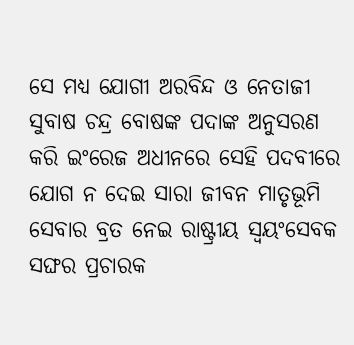ସେ ମଧ୍ୟ ଯୋଗୀ ଅରବିନ୍ଦ ଓ ନେତାଜୀ ସୁବାଷ ଚନ୍ଦ୍ର ବୋଷଙ୍କ ପଦାଙ୍କ ଅନୁସରଣ କରି ଇଂରେଜ ଅଧୀନରେ ସେହି ପଦବୀରେ ଯୋଗ ନ ଦେଇ ସାରା ଜୀବନ ମାତୃଭୂମି ସେବାର ବ୍ରତ ନେଇ ରାଷ୍ଟ୍ରୀୟ ସ୍ୱୟଂସେବକ ସଙ୍ଘର ପ୍ରଚାରକ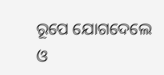ରୂପେ ଯୋଗଦେଲେ ଓ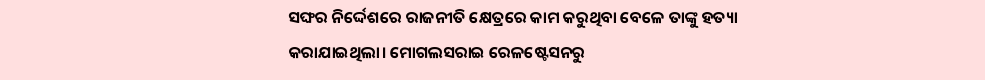ସଙ୍ଘର ନିର୍ଦ୍ଦେଶରେ ରାଜନୀତି କ୍ଷେତ୍ରରେ କାମ କରୁଥିବା ବେଳେ ତାଙ୍କୁ ହତ୍ୟା କରାଯାଇଥିଲା। ମୋଗଲସରାଇ ରେଳଷ୍ଟେସନରୁ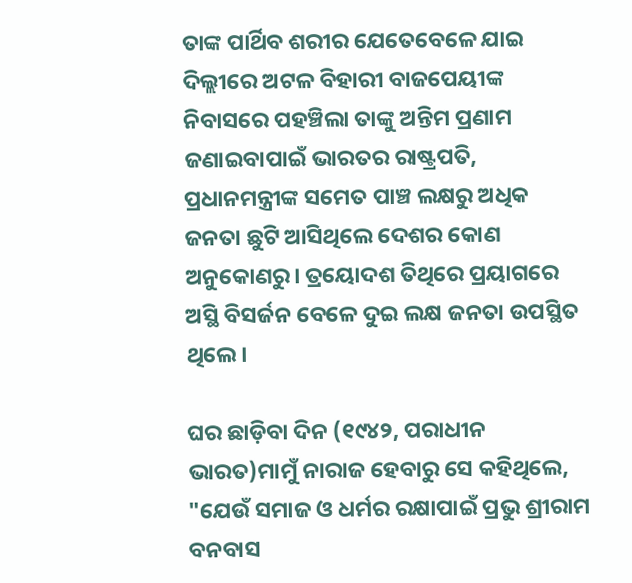ତାଙ୍କ ପାର୍ଥିବ ଶରୀର ଯେତେବେଳେ ଯାଇ ଦିଲ୍ଲୀରେ ଅଟଳ ବିହାରୀ ବାଜପେୟୀଙ୍କ ନିବାସରେ ପହଞ୍ଚିଲା ତାଙ୍କୁ ଅନ୍ତିମ ପ୍ରଣାମ ଜଣାଇବାପାଇଁ ଭାରତର ରାଷ୍ଟ୍ରପତି, ପ୍ରଧାନମନ୍ତ୍ରୀଙ୍କ ସମେତ ପାଞ୍ଚ ଲକ୍ଷରୁ ଅଧିକ ଜନତା ଛୁଟି ଆସିଥିଲେ ଦେଶର କୋଣ ଅନୁକୋଣରୁ। ତ୍ରୟୋଦଶ ତିଥିରେ ପ୍ରୟାଗରେ ଅସ୍ଥି ବିସର୍ଜନ ବେଳେ ଦୁଇ ଲକ୍ଷ ଜନତା ଉପସ୍ଥିତ ଥିଲେ।

ଘର ଛାଡ଼ିବା ଦିନ (୧୯୪୨, ପରାଧୀନ ଭାରତ)ମାମୁଁ ନାରାଜ ହେବାରୁ ସେ କହିଥିଲେ, "ଯେଉଁ ସମାଜ ଓ ଧର୍ମର ରକ୍ଷାପାଇଁ ପ୍ରଭୁ ଶ୍ରୀରାମ ବନବାସ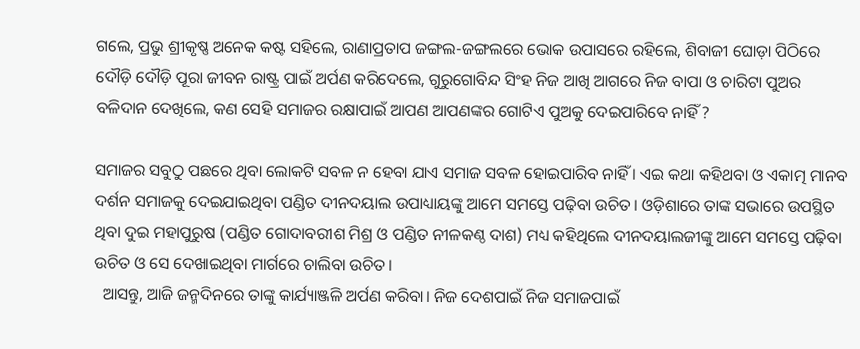ଗଲେ, ପ୍ରଭୁ ଶ୍ରୀକୃଷ୍ଣ ଅନେକ କଷ୍ଟ ସହିଲେ, ରାଣାପ୍ରତାପ ଜଙ୍ଗଲ-ଜଙ୍ଗଲରେ ଭୋକ ଉପାସରେ ରହିଲେ, ଶିବାଜୀ ଘୋଡ଼ା ପିଠିରେ ଦୌଡ଼ି ଦୌଡ଼ି ପୂରା ଜୀବନ ରାଷ୍ଟ୍ର ପାଇଁ ଅର୍ପଣ କରିଦେଲେ, ଗୁରୁଗୋବିନ୍ଦ ସିଂହ ନିଜ ଆଖି ଆଗରେ ନିଜ ବାପା ଓ ଚାରିଟା ପୁଅର ବଳିଦାନ ଦେଖିଲେ, କଣ ସେହି ସମାଜର ରକ୍ଷାପାଇଁ ଆପଣ ଆପଣଙ୍କର ଗୋଟିଏ ପୁଅକୁ ଦେଇପାରିବେ ନାହିଁ ?

ସମାଜର ସବୁଠୁ ପଛରେ ଥିବା ଲୋକଟି ସବଳ ନ ହେବା ଯାଏ ସମାଜ ସବଳ ହୋଇପାରିବ ନାହିଁ । ଏଇ କଥା କହିଥବା ଓ ଏକାତ୍ମ ମାନବ ଦର୍ଶନ ସମାଜକୁ ଦେଇଯାଇଥିବା ପଣ୍ଡିତ ଦୀନଦୟାଲ ଉପାଧ୍ୟାୟଙ୍କୁ ଆମେ ସମସ୍ତେ ପଢ଼ିବା ଉଚିତ। ଓଡ଼ିଶାରେ ତାଙ୍କ ସଭାରେ ଉପସ୍ଥିତ ଥିବା ଦୁଇ ମହାପୁରୁଷ (ପଣ୍ଡିତ ଗୋଦାବରୀଶ ମିଶ୍ର ଓ ପଣ୍ଡିତ ନୀଳକଣ୍ଠ ଦାଶ) ମଧ୍ୟ କହିଥିଲେ ଦୀନଦୟାଲଜୀଙ୍କୁ ଆମେ ସମସ୍ତେ ପଢ଼ିବା ଉଚିତ ଓ ସେ ଦେଖାଇଥିବା ମାର୍ଗରେ ଚାଲିବା ଉଚିତ।
  ଆସନ୍ତୁ, ଆଜି ଜନ୍ମଦିନରେ ତାଙ୍କୁ କାର୍ଯ୍ୟାଞ୍ଜଳି ଅର୍ପଣ କରିବା। ନିଜ ଦେଶପାଇଁ ନିଜ ସମାଜପାଇଁ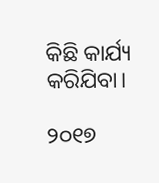କିଛି କାର୍ଯ୍ୟ କରିଯିବା।

୨୦୧୭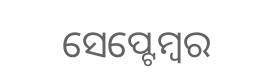ସେପ୍ଟେମ୍ବର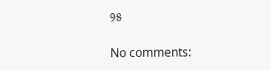୨୫

No comments: